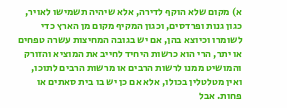א) מקום שלא הוקף לדירה, אלא שיהיה תשמישו לאויר, כגון גנות ופרדסים, וכגון המקיף מקום מן הארץ כדי לשומרו וכיוצא בהן, אם יש בגובה המחיצות עשרה טפחים או יתר, הרי הוא כרשות היחיד לחייב את המוציא והזורק והמושיט ממנו לרשות הרבים או מרשות הרבים לתוכו, ואין מטלטלין בכולו, אלא אם כן יש בו בית סאתים או פחות. אבל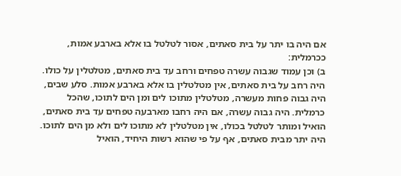אם היה בו יתר על בית סאתים, אסור לטלטל בו אלא בארבע אמות, ככרמלית:
ב) וכן עמוד שגבוה עשרה טפחים ורחב עד בית סאתים, מטלטלין על כולו. היה רחב על בית סאתים, אין מטלטלין בו אלא בארבע אמות. סלע שבים, היה גבוה פחות מעשרה, מטלטלין מתוכו לים ומן הים לתוכו, שהכל כרמלית. היה גבוה עשרה, אם היה רחבו מארבעה טפחים עד בית סאתים, הואיל ומותר לטלטל בכולו, אין מטלטלין לא מתוכו לים ולא מן הים לתוכו. היה יתר מבית סאתים, אף על פי שהוא רשות היחיד, הואיל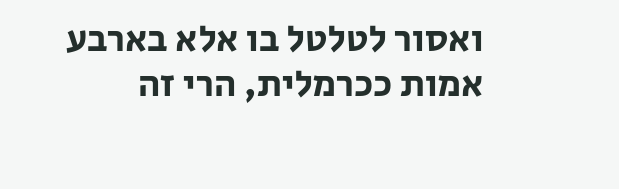ואסור לטלטל בו אלא בארבע אמות ככרמלית, הרי זה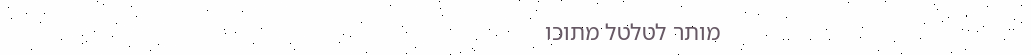מותר לטלטל מתוכו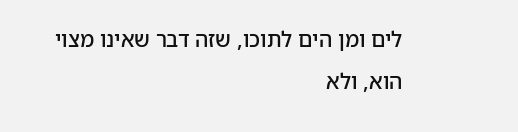לים ומן הים לתוכו, שזה דבר שאינו מצוי הוא, ולא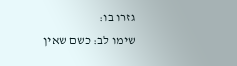גזרו בו:
שימו לב: כשם שאין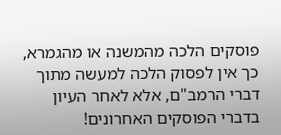פוסקים הלכה מהמשנה או מהגמרא, כך אין לפסוק הלכה למעשה מתוך דברי הרמב"ם, אלא לאחר העיון בדברי הפוסקים האחרונים!